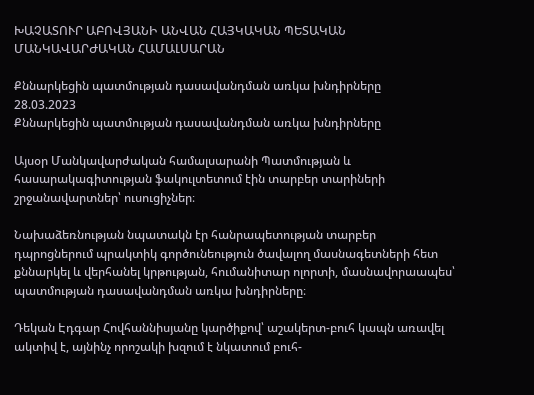ԽԱՉԱՏՈՒՐ ԱԲՈՎՅԱՆԻ ԱՆՎԱՆ ՀԱՅԿԱԿԱՆ ՊԵՏԱԿԱՆ ՄԱՆԿԱՎԱՐԺԱԿԱՆ ՀԱՄԱԼՍԱՐԱՆ

Քննարկեցին պատմության դասավանդման առկա խնդիրները
28.03.2023
Քննարկեցին պատմության դասավանդման առկա խնդիրները

Այսօր Մանկավարժական համալսարանի Պատմության և հասարակագիտության ֆակուլտետում էին տարբեր տարիների շրջանավարտներ՝ ուսուցիչներ։

Նախաձեռնության նպատակն էր հանրապետության տարբեր դպրոցներում պրակտիկ գործունեություն ծավալող մասնագետների հետ քննարկել և վերհանել կրթության, հումանիտար ոլորտի, մասնավորաապես՝ պատմության դասավանդման առկա խնդիրները։

Դեկան Էդգար Հովհաննիսյանը կարծիքով՝ աշակերտ-բուհ կապն առավել ակտիվ է, այնինչ որոշակի խզում է նկատում բուհ-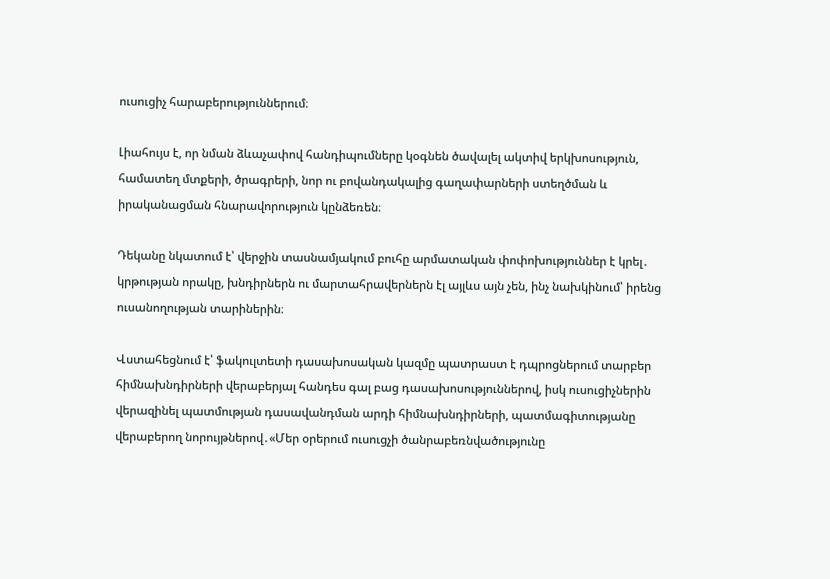ուսուցիչ հարաբերություններում։

Լիահույս է, որ նման ձևաչափով հանդիպումները կօգնեն ծավալել ակտիվ երկխոսություն, համատեղ մտքերի, ծրագրերի, նոր ու բովանդակալից գաղափարների ստեղծման և իրականացման հնարավորություն կընձեռեն։

Դեկանը նկատում է՝ վերջին տասնամյակում բուհը արմատական փոփոխություններ է կրել․ կրթության որակը, խնդիրներն ու մարտահրավերներն էլ այլևս այն չեն, ինչ նախկինում՝ իրենց ուսանողության տարիներին։

Վստահեցնում է՝ ֆակուլտետի դասախոսական կազմը պատրաստ է դպրոցներում տարբեր հիմնախնդիրների վերաբերյալ հանդես գալ բաց դասախոսություններով, իսկ ուսուցիչներին վերազինել պատմության դասավանդման արդի հիմնախնդիրների, պատմագիտությանը վերաբերող նորույթներով․«Մեր օրերում ուսուցչի ծանրաբեռնվածությունը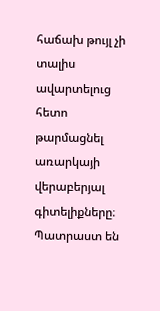հաճախ թույլ չի տալիս ավարտելուց հետո թարմացնել առարկայի վերաբերյալ գիտելիքները։ Պատրաստ են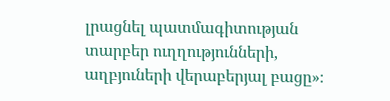լրացնել պատմագիտության տարբեր ուղղությունների, աղբյուների վերաբերյալ բացը»։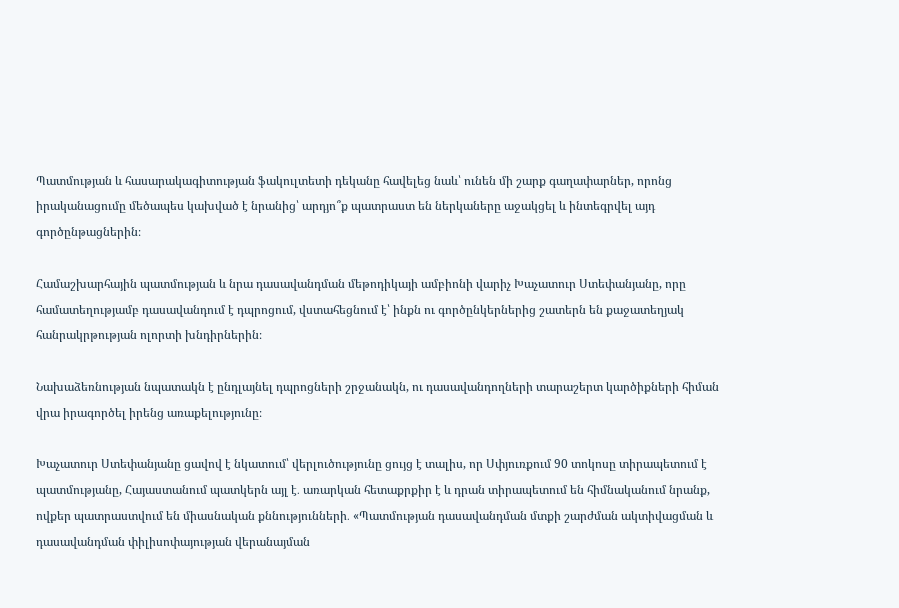Պատմության և հասարակագիտության ֆակուլտետի դեկանը հավելեց նաև՝ ունեն մի շարք գաղափարներ, որոնց իրականացումը մեծապես կախված է նրանից՝ արդյո՞ք պատրաստ են ներկաները աջակցել և ինտեգրվել այդ գործընթացներին։

Համաշխարհային պատմության և նրա դասավանդման մեթոդիկայի ամբիոնի վարիչ Խաչատուր Ստեփանյանը, որը համատեղությամբ դասավանդում է դպրոցում, վստահեցնում է՝ ինքն ու գործընկերներից շատերն են քաջատեղյակ հանրակրթության ոլորտի խնդիրներին։

Նախաձեռնության նպատակն է ընդլայնել դպրոցների շրջանակն, ու դասավանդողների տարաշերտ կարծիքների հիման վրա իրագործել իրենց առաքելությունը։

Խաչատուր Ստեփանյանը ցավով է նկատում՝ վերլուծությունը ցույց է տալիս, որ Սփյուռքում 90 տոկոսը տիրապետում է պատմությանը, Հայաստանում պատկերն այլ է․ առարկան հետաքրքիր է և դրան տիրապետում են հիմնականում նրանք, ովքեր պատրաստվում են միասնական քննությունների․ «Պատմության դասավանդման մտքի շարժման ակտիվացման և դասավանդման փիլիսոփայության վերանայման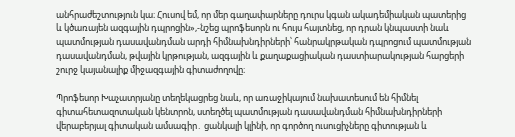անհրաժեշտություն կա։ Հուսով եմ, որ մեր գաղափարները դուրս կգան ակադեմիական պատերից և կծառայեն ազգային դպրոցին»,-նշեց պրոֆեսորն ու հույս հայտնեց, որ դրան կնպաստի նաև պատմության դասավանդման արդի հիմնախնդիրների՝ հանրակրթական դպրոցում պատմության դասավանդման, թվային կրթության, ազգային և քաղաքացիական դաստիարակության հարցերի շուրջ կայանալիք միջազգային գիտաժողովը։

Պրոֆեսոր Խաչատրյանը տեղեկացրեց նաև, որ առաջիկայում նախատեսում են հիմնել գիտահետազոտական կենտրոն, ստեղծել պատմության դասավանդման հիմնախնդիրների վերաբերյալ գիտական ամսագիր․ ցանկալի կլինի, որ գործող ուսուցիչները գիտության և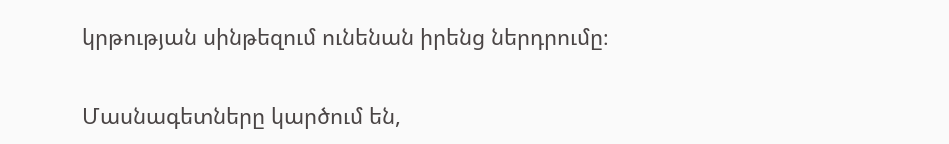կրթության սինթեզում ունենան իրենց ներդրումը։

Մասնագետները կարծում են,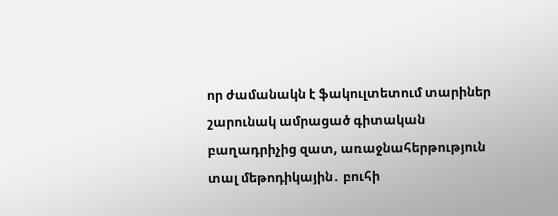որ ժամանակն է ֆակուլտետում տարիներ շարունակ ամրացած գիտական բաղադրիչից զատ, առաջնահերթություն տալ մեթոդիկային․ բուհի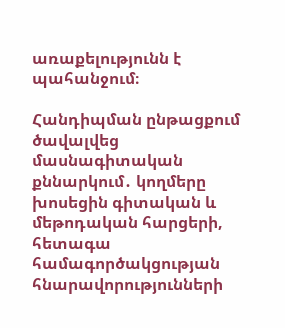առաքելությունն է պահանջում։

Հանդիպման ընթացքում ծավալվեց մասնագիտական քննարկում․ կողմերը խոսեցին գիտական և մեթոդական հարցերի, հետագա համագործակցության հնարավորությունների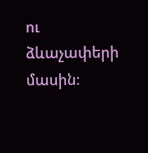ու ձևաչափերի մասին։